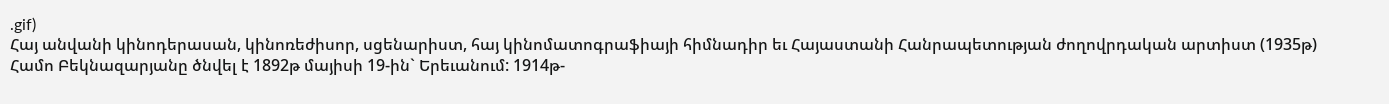.gif)
Հայ անվանի կինոդերասան, կինոռեժիսոր, սցենարիստ, հայ կինոմատոգրաֆիայի հիմնադիր եւ Հայաստանի Հանրապետության ժողովրդական արտիստ (1935թ) Համո Բեկնազարյանը ծնվել է 1892թ մայիսի 19-ին` Երեւանում: 1914թ-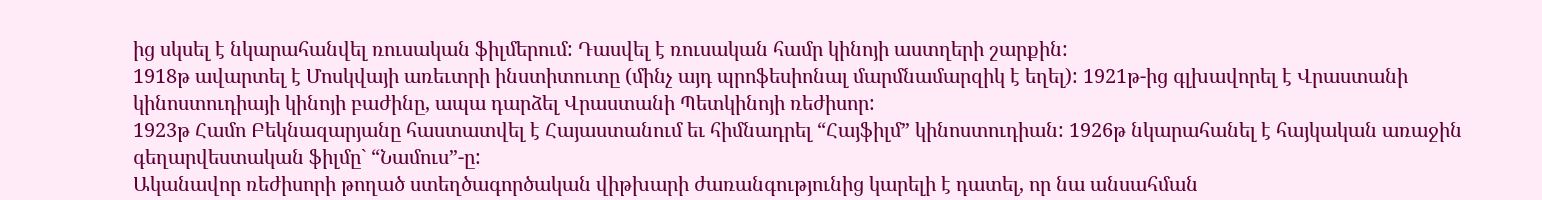ից սկսել է նկարահանվել ռուսական ֆիլմերում: Դասվել է ռուսական համր կինոյի աստղերի շարքին:
1918թ ավարտել է Մոսկվայի առեւտրի ինստիտուտը (մինչ այդ պրոֆեսիոնալ մարմնամարզիկ է եղել): 1921թ-ից գլխավորել է Վրաստանի կինոստուդիայի կինոյի բաժինը, ապա դարձել Վրաստանի Պետկինոյի ռեժիսոր:
1923թ Համո Բեկնազարյանը հաստատվել է Հայաստանում եւ հիմնադրել “Հայֆիլմ” կինոստուդիան: 1926թ նկարահանել է հայկական առաջին գեղարվեստական ֆիլմը` “Նամուս”-ը:
Ականավոր ռեժիսորի թողած ստեղծագործական վիթխարի ժառանգությունից կարելի է դատել, որ նա անսահման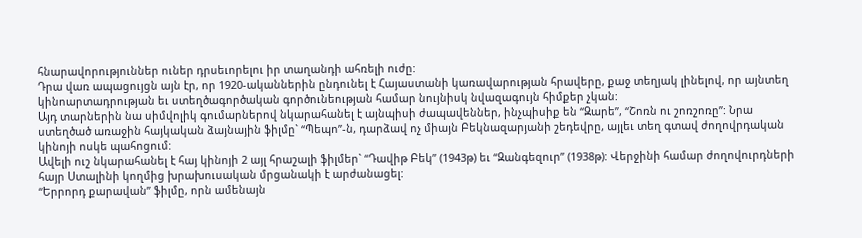հնարավորություններ ուներ դրսեւորելու իր տաղանդի ահռելի ուժը:
Դրա վառ ապացույցն այն էր, որ 1920-ականներին ընդունել է Հայաստանի կառավարության հրավերը, քաջ տեղյակ լինելով, որ այնտեղ կինոարտադրության եւ ստեղծագործական գործունեության համար նույնիսկ նվազագույն հիմքեր չկան:
Այդ տարներին նա սիմվոլիկ գումարներով նկարահանել է այնպիսի ժապավեններ, ինչպիսիք են “Զարե”, “Շոռն ու շոռշոռը”: Նրա ստեղծած առաջին հայկական ձայնային ֆիլմը` “Պեպո”-ն, դարձավ ոչ միայն Բեկնազարյանի շեդեվրը, այլեւ տեղ գտավ ժողովրդական կինոյի ոսկե պահոցում:
Ավելի ուշ նկարահանել է հայ կինոյի 2 այլ հրաշալի ֆիլմեր` “Դավիթ Բեկ” (1943թ) եւ “Զանգեզուր” (1938թ): Վերջինի համար ժողովուրդների հայր Ստալինի կողմից խրախուսական մրցանակի է արժանացել:
“Երրորդ քարավան” ֆիլմը, որն ամենայն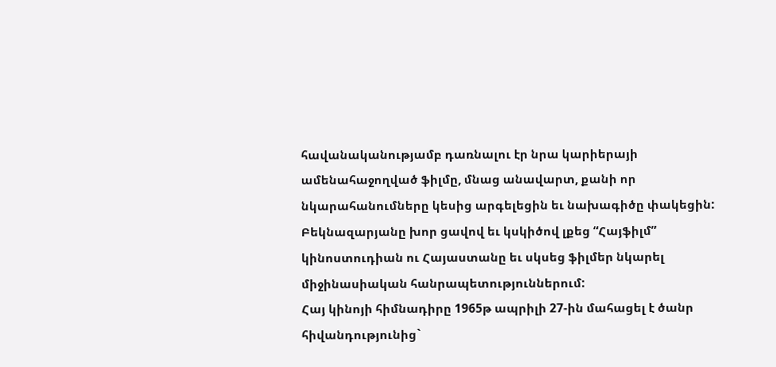հավանականությամբ դառնալու էր նրա կարիերայի ամենահաջողված ֆիլմը, մնաց անավարտ, քանի որ նկարահանումները կեսից արգելեցին եւ նախագիծը փակեցին:
Բեկնազարյանը խոր ցավով եւ կսկիծով լքեց “Հայֆիլմ” կինոստուդիան ու Հայաստանը եւ սկսեց ֆիլմեր նկարել միջինասիական հանրապետություններում:
Հայ կինոյի հիմնադիրը 1965թ ապրիլի 27-ին մահացել է ծանր հիվանդությունից`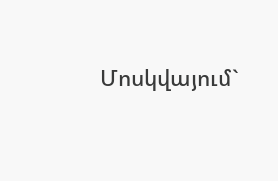Մոսկվայում`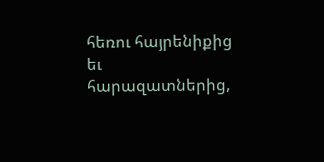հեռու հայրենիքից եւ հարազատներից,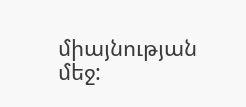միայնության մեջ: